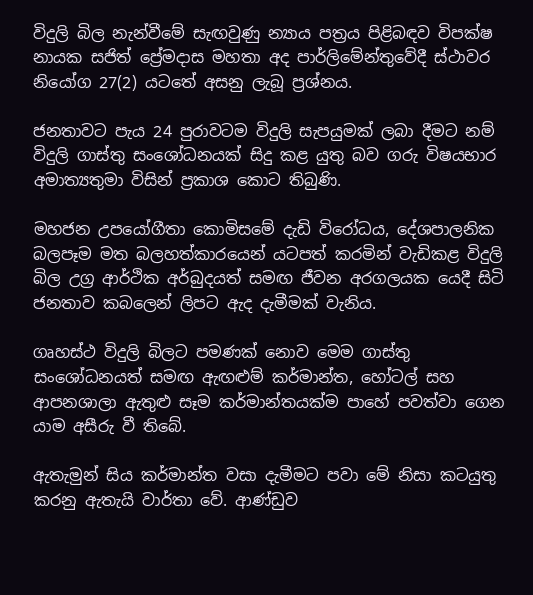විදුලි බිල නැන්වීමේ සැඟවුණු න්‍යාය පත්‍රය පිළිබඳව විපක්ෂ නායක සජිත් ප්‍රේමදාස මහතා අද පාර්ලිමේන්තුවේදී ස්ථාවර නියෝග 27(2) යටතේ අසනු ලැබූ ප්‍රශ්නය.

ජනතාවට පැය 24 පුරාවටම විදුලි සැපයුමක් ලබා දීමට නම් විදුලි ගාස්තු සංශෝධනයක් සිදු කළ යුතු බව ගරු විෂයභාර අමාත්‍යතුමා විසින් ප්‍රකාශ කොට තිබුණි.

මහජන උපයෝගීතා කොමිසමේ දැඩි විරෝධය, දේශපාලනික බලපෑම මත බලහත්කාරයෙන් යටපත් කරමින් වැඩිකළ විදුලි බිල උග්‍ර ආර්ථික අර්බුදයත් සමඟ ජීවන අරගලයක යෙදී සිටි ජනතාව කබලෙන් ලිපට ඇද දැමීමක් වැනිය.

ගෘහස්ථ විදුලි බිලට පමණක් නොව මෙම ගාස්තු සංශෝධනයත් සමඟ ඇඟළුම් කර්මාන්ත, හෝටල් සහ ආපනශාලා ඇතුළු සෑම කර්මාන්තයක්ම පාහේ පවත්වා ගෙන යාම අසීරු වී තිබේ.

ඇතැමුන් සිය කර්මාන්ත වසා දැමීමට පවා මේ නිසා කටයුතු කරනු ඇතැයි වාර්තා වේ. ආණ්ඩුව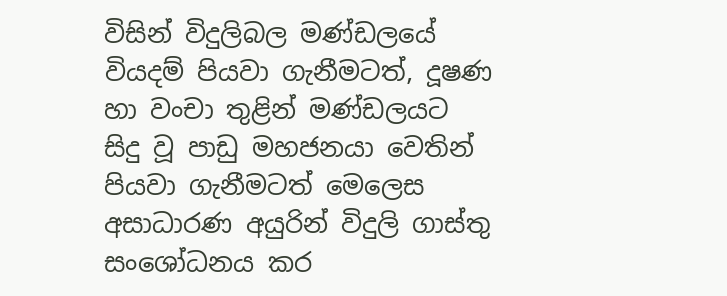විසින් විදුලිබල මණ්ඩලයේ වියදම් පියවා ගැනීමටත්, දූෂණ හා වංචා තුළින් මණ්ඩලයට සිදු වූ පාඩු මහජනයා වෙතින් පියවා ගැනීමටත් මෙලෙස අසාධාරණ අයුරින් විදුලි ගාස්තු සංශෝධනය කර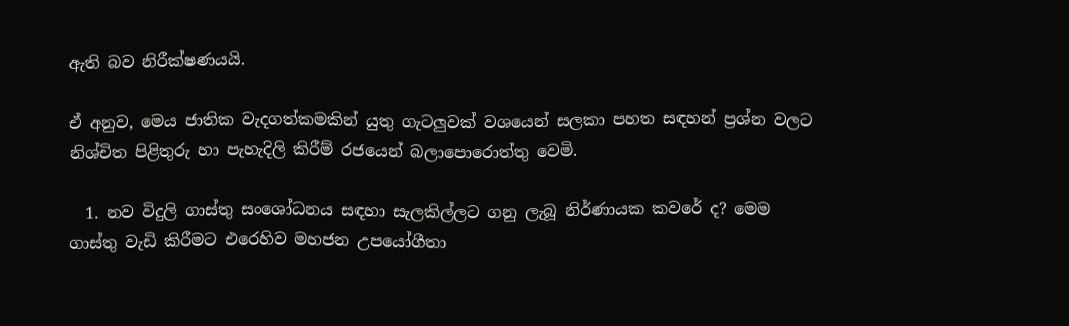ඇති බව නිරීක්ෂණයයි.

ඒ අනුව, මෙය ජාතික වැදගත්කමකින් යුතු ගැටලුවක් වශයෙන් සලකා පහත සඳහන් ප්‍රශ්න වලට නිශ්චිත පිළිතුරු හා පැහැදිලි කිරීම් රජයෙන් බලාපොරොත්තු වෙමි.

  1. නව විදුලි ගාස්තු සංශෝධනය සඳහා සැලකිල්ලට ගනු ලැබූ නිර්ණායක කවරේ ද? මෙම ගාස්තු වැඩි කිරීමට එරෙහිව මහජන උපයෝගීතා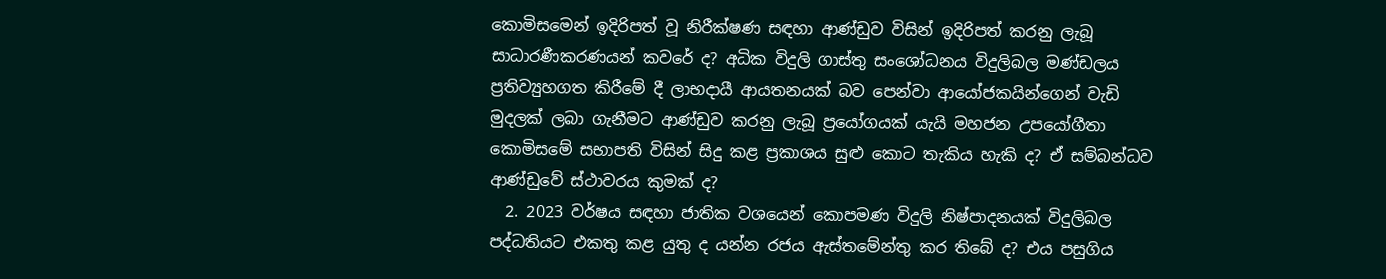කොමිසමෙන් ඉදිරිපත් වූ නිරීක්ෂණ සඳහා ආණ්ඩුව විසින් ඉදිරිපත් කරනු ලැබූ සාධාරණීකරණයන් කවරේ ද? අධික විදුලි ගාස්තු සංශෝධනය විදුලිබල මණ්ඩලය ප්‍රතිව්‍යුහගත කිරීමේ දී ලාභදායී ආයතනයක් බව පෙන්වා ආයෝජකයින්ගෙන් වැඩි මුදලක් ලබා ගැනීමට ආණ්ඩුව කරනු ලැබූ ප්‍රයෝගයක් යැයි මහජන උපයෝගීතා කොමිසමේ සභාපති විසින් සිදු කළ ප්‍රකාශය සුළු කොට තැකිය හැකි ද? ඒ සම්බන්ධව ආණ්ඩුවේ ස්ථාවරය කුමක් ද?
  2. 2023 වර්ෂය සඳහා ජාතික වශයෙන් කොපමණ විදුලි නිෂ්පාදනයක් විදුලිබල පද්ධතියට එකතු කළ යුතු ද යන්න රජය ඇස්තමේන්තු කර තිබේ ද? එය පසුගිය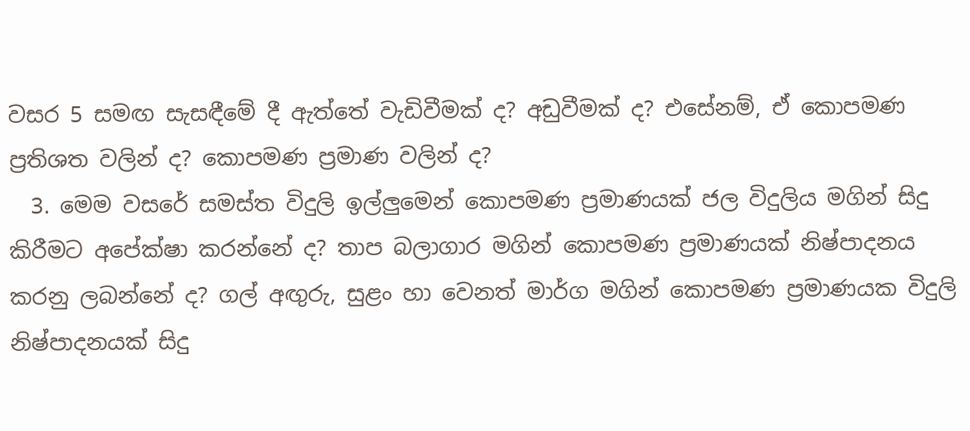වසර 5 සමඟ සැසඳීමේ දී ඇත්තේ වැඩිවීමක් ද? අඩුවීමක් ද? එසේනම්, ඒ කොපමණ ප්‍රතිශත වලින් ද? කොපමණ ප්‍රමාණ වලින් ද?
  3. මෙම වසරේ සමස්ත විදුලි ඉල්ලුමෙන් කොපමණ ප්‍රමාණයක් ජල විදුලිය මගින් සිදු කිරීමට අපේක්ෂා කරන්නේ ද? තාප බලාගාර මගින් කොපමණ ප්‍රමාණයක් නිෂ්පාදනය කරනු ලබන්නේ ද? ගල් අඟුරු, සුළං හා වෙනත් මාර්ග මගින් කොපමණ ප්‍රමාණයක විදුලි නිෂ්පාදනයක් සිදු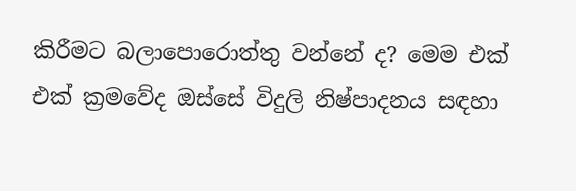කිරීමට බලාපොරොත්තු වන්නේ ද? මෙම එක් එක් ක්‍රමවේද ඔස්සේ විදුලි නිෂ්පාදනය සඳහා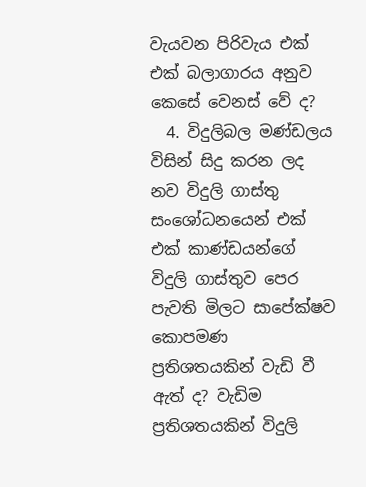වැයවන පිරිවැය එක් එක් බලාගාරය අනුව කෙසේ වෙනස් වේ ද?
  4. විදුලිබල මණ්ඩලය විසින් සිදු කරන ලද නව විදුලි ගාස්තු සංශෝධනයෙන් එක් එක් කාණ්ඩයන්ගේ විදුලි ගාස්තුව පෙර පැවති මිලට සාපේක්ෂව කොපමණ ප්‍රතිශතයකින් වැඩි වී ඇත් ද? වැඩිම ප්‍රතිශතයකින් විදුලි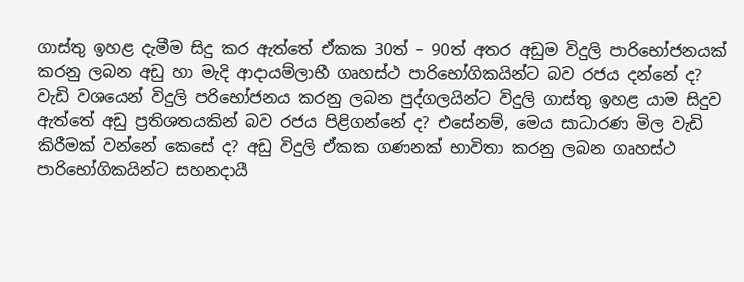ගාස්තු ඉහළ දැමීම සිදු කර ඇත්තේ ඒකක 30ත් – 90ත් අතර අඩුම විදුලි පාරිභෝජනයක් කරනු ලබන අඩු හා මැදි ආදායම්ලාභී ගෘහස්ථ පාරිභෝගිකයින්ට බව රජය දන්නේ ද? වැඩි වශයෙන් විදුලි පරිභෝජනය කරනු ලබන පුද්ගලයින්ට විදුලි ගාස්තු ඉහළ යාම සිදුව ඇත්තේ අඩු ප්‍රතිශතයකින් බව රජය පිළිගන්නේ ද? එසේනම්, මෙය සාධාරණ මිල වැඩි කිරීමක් වන්නේ කෙසේ ද? අඩු විදුලි ඒකක ගණනක් භාවිතා කරනු ලබන ගෘහස්ථ පාරිභෝගිකයින්ට සහනදායී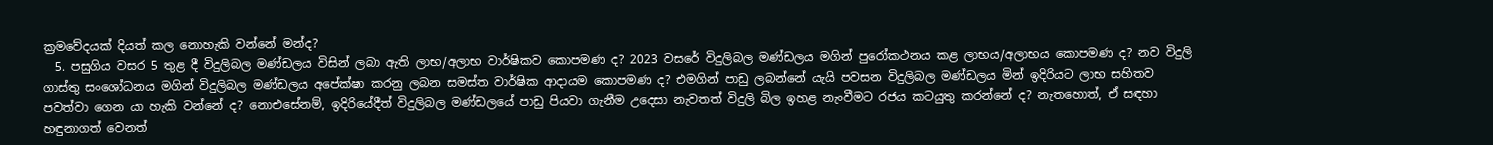ක්‍රමවේදයක් දියත් කල නොහැකි වන්නේ මන්ද?
  5. පසුගිය වසර 5 තුළ දී විදුලිබල මණ්ඩලය විසින් ලබා ඇති ලාභ/අලාභ වාර්ෂිකව කොපමණ ද? 2023 වසරේ විදුලිබල මණ්ඩලය මගින් පුරෝකථනය කළ ලාභය/අලාභය කොපමණ ද? නව විදුලි ගාස්තු සංශෝධනය මගින් විදුලිබල මණ්ඩලය අපේක්ෂා කරනු ලබන සමස්ත වාර්ෂික ආදායම කොපමණ ද? එමගින් පාඩු ලබන්නේ යැයි පවසන විදුලිබල මණ්ඩලය මින් ඉදිරියට ලාභ සහිතව පවත්වා ගෙන යා හැකි වන්නේ ද? නොඑසේනම්, ඉදිරියේදීත් විදුලිබල මණ්ඩලයේ පාඩු පියවා ගැනීම උදෙසා නැවතත් විදුලි බිල ඉහළ නැංවීමට රජය කටයුතු කරන්නේ ද? නැතහොත්, ඒ සඳහා හඳුනාගත් වෙනත්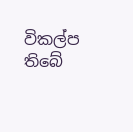විකල්ප තිබේ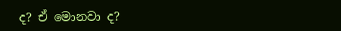ද? ඒ මොනවා ද?